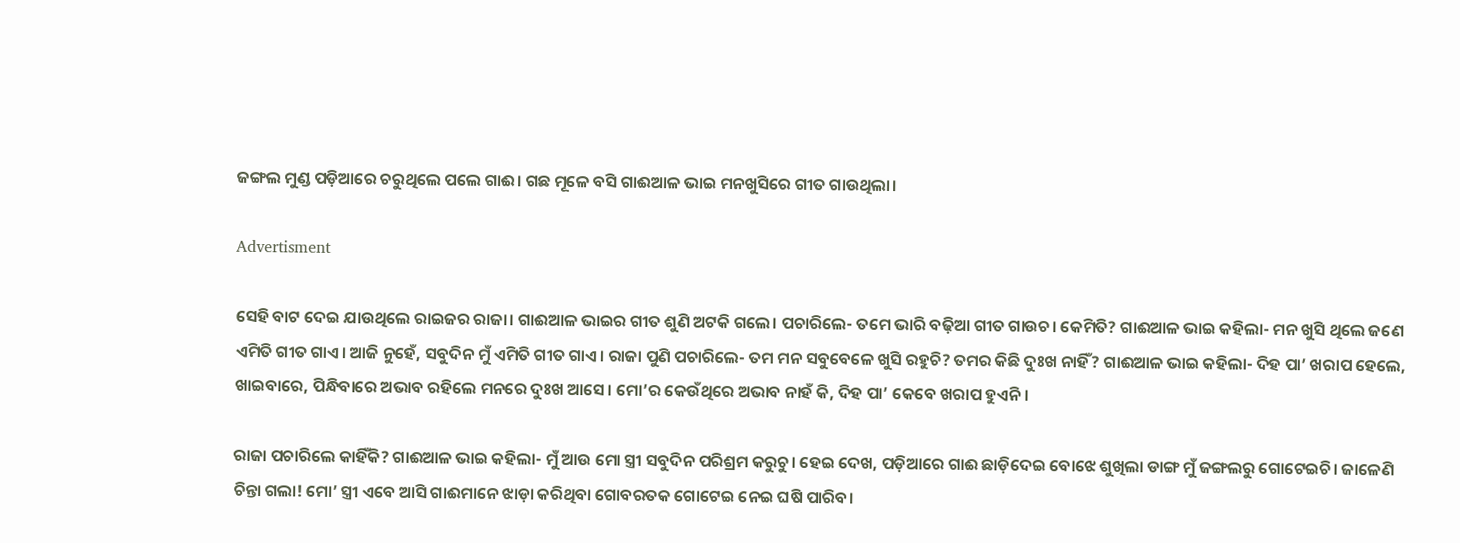ଜଙ୍ଗଲ ମୁଣ୍ଡ ପଡ଼ିଆରେ ଚରୁଥିଲେ ପଲେ ଗାଈ। ଗଛ ମୂଳେ ବସି ଗାଈଆଳ ଭାଇ ମନଖୁସିରେ ଗୀତ ଗାଉଥିଲା।

Advertisment

ସେହି ବାଟ ଦେଇ ଯାଉଥିଲେ ରାଇଜର ରାଜା। ଗାଈଆଳ ଭାଇର ଗୀତ ଶୁଣି ଅଟକି ଗଲେ। ପଚାରିଲେ- ତମେ ଭାରି ବଢ଼ିଆ ଗୀତ ଗାଉଚ। କେମିତି? ଗାଈଆଳ ଭାଇ କହିଲା- ମନ ଖୁସି ଥିଲେ ଜଣେ ଏମିତି ଗୀତ ଗାଏ। ଆଜି ନୁହେଁ, ସବୁଦିନ ମୁଁ ଏମିତି ଗୀତ ଗାଏ। ରାଜା ପୁଣି ପଚାରିଲେ- ତମ ମନ ସବୁବେଳେ ଖୁସି ରହୁଚି? ତମର କିଛି ଦୁଃଖ ନାହିଁ? ଗାଈଆଳ ଭାଇ କହିଲା- ଦିହ ପା’ ଖରାପ ହେଲେ, ଖାଇବାରେ, ପିନ୍ଧିବାରେ ଅଭାବ ରହିଲେ ମନରେ ଦୁଃଖ ଆସେ। ମୋ’ର କେଉଁଥିରେ ଅଭାବ ନାହଁ କି, ଦିହ ପା’ କେବେ ଖରାପ ହୁଏନି।

ରାଜା ପଚାରିଲେ କାହିଁକି? ଗାଈଆଳ ଭାଇ କହିଲା- ମୁଁ ଆଉ ମୋ ସ୍ତ୍ରୀ ସବୁଦିନ ପରିଶ୍ରମ କରୁଚୁ। ହେଇ ଦେଖ, ପଡ଼ିଆରେ ଗାଈ ଛାଡ଼ିଦେଇ ବୋଝେ ଶୁଖିଲା ଡାଙ୍ଗ ମୁଁ ଜଙ୍ଗଲରୁ ଗୋଟେଇଚି। ଜାଳେଣି ଚିନ୍ତା ଗଲା! ମୋ’ ସ୍ତ୍ରୀ ଏବେ ଆସି ଗାଈମାନେ ଝାଡ଼ା କରିଥିବା ଗୋବରତକ ଗୋଟେଇ ନେଇ ଘଷି ପାରିବ।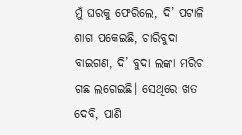ମୁଁ ଘରକୁ ଫେରିଲେ, ଦି’ ପଟାଳି ଶାଗ ପକେଇଛି, ଚାରିବୁଦା ବାଇଗଣ, ଦି’ ବୁଦା ଲଙ୍କା ମରିଚ ଗଛ ଲଗେଇଛି। ସେଥିରେ ଖତ ଦେବି, ପାଣି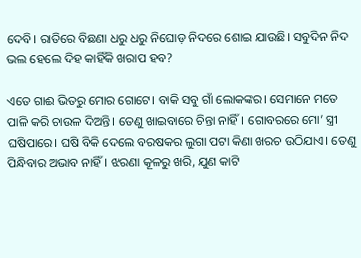ଦେବି। ରାତିରେ ବିଛଣା ଧରୁ ଧରୁ ନିଘୋଡ଼ ନିଦରେ ଶୋଇ ଯାଉଛି। ସବୁଦିନ ନିଦ ଭଲ ହେଲେ ଦିହ କାହିଁକି ଖରାପ ହବ?

ଏତେ ଗାଈ ଭିତରୁ ମୋର ଗୋଟେ। ବାକି ସବୁ ଗାଁ ଲୋକଙ୍କର। ସେମାନେ ମତେ ପାଳି କରି ଚାଉଳ ଦିଅନ୍ତି। ତେଣୁ ଖାଇବାରେ ଚିନ୍ତା ନାହିଁ। ଗୋବରରେ ମୋ’ ସ୍ତ୍ରୀ ଘଷିପାରେ। ଘଷି ବିକି ଦେଲେ ବରଷକର ଲୁଗା ପଟା କିଣା ଖରଚ ଉଠିଯାଏ। ତେଣୁ ପିନ୍ଧିବାର ଅଭାବ ନାହିଁ। ଝରଣା କୂଳରୁ ଖରି, ଯୁଣ କାଟି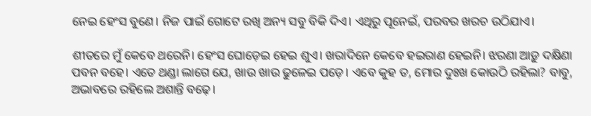ନେଇ ହେଂସ ବୁଣେ। ନିଜ ପାଇଁ ଗୋଟେ ରଖି ଅନ୍ୟ ସବୁ ବିକି ଦିଏ। ଏଥିରୁ ପୂନେଇଁ, ପରବର ଖରଚ ଉଠିଯାଏ।

ଶୀତରେ ମୁଁ କେବେ ଥରେନି। ହେଂସ ଘୋଡ଼େଇ ହେଇ ଶୁଏ। ଖରାଦିନେ କେବେ ହଇରାଣ ହେଇନି। ଝରଣା ଆଡ଼ୁ ଦକ୍ଷିଣା ପବନ ବହେ। ଏତେ ଥଣ୍ଡା ଲାଗେ ଯେ, ଖାଉ ଖାଉ ଢୁଳେଇ ପଡ଼େ। ଏବେ କୁହ ତ, ମୋର ଦୁଃଖ କୋଉଠି ରହିଲା? ବାବୁ, ଅଭାବରେ ରହିଲେ ଅଶାନ୍ତି ବଢ଼େ।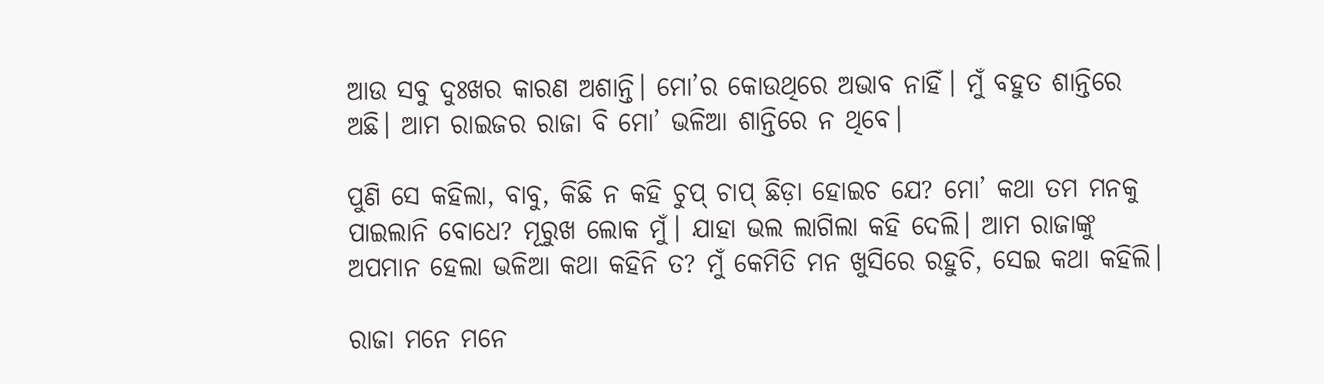ଆଉ ସବୁ ଦୁଃଖର କାରଣ ଅଶାନ୍ତି। ମୋ’ର କୋଉଥିରେ ଅଭାବ ନାହିଁ। ମୁଁ ବହୁତ ଶାନ୍ତିରେ ଅଛି। ଆମ ରାଇଜର ରାଜା ବି ମୋ’ ଭଳିଆ ଶାନ୍ତିରେ ନ ଥିବେ।

ପୁଣି ସେ କହିଲା, ବାବୁ, କିଛି ନ କହି ଚୁପ୍‌ ଚାପ୍‌ ଛିଡ଼ା ହୋଇଚ ଯେ? ମୋ’ କଥା ତମ ମନକୁ ପାଇଲାନି ବୋଧେ? ମୂରୁଖ ଲୋକ ମୁଁ। ଯାହା ଭଲ ଲାଗିଲା କହି ଦେଲି। ଆମ ରାଜାଙ୍କୁ ଅପମାନ ହେଲା ଭଳିଆ କଥା କହିନି ତ? ମୁଁ କେମିତି ମନ ଖୁସିରେ ରହୁଚି, ସେଇ କଥା କହିଲି।

ରାଜା ମନେ ମନେ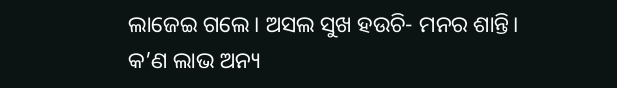ଲାଜେଇ ଗଲେ। ଅସଲ ସୁଖ ହଉଚି- ମନର ଶାନ୍ତି। କ’ଣ ଲାଭ ଅନ୍ୟ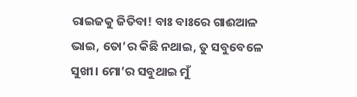ରାଇଜକୁ ଜିତିବା! ବାଃ ବାଃରେ ଗାଈଆଳ ଭାଇ, ତୋ’ର କିଛି ନଥାଇ, ତୁ ସବୁବେଳେ ସୁଖୀ। ମୋ’ର ସବୁଥାଇ ମୁଁ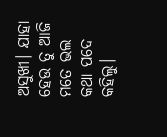ଅସୁଖୀ। ଯାହା ହେଉ ତୁ ଆଜି ମତେ ଭଲ କଥା ପଦେ କହିଲୁ।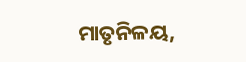ମାତୃନିଳୟ,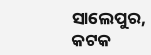ସାଲେପୁର, କଟକ